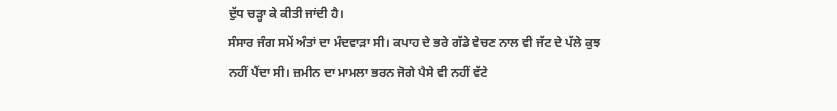ਦੁੱਧ ਚੜ੍ਹਾ ਕੇ ਕੀਤੀ ਜਾਂਦੀ ਹੈ।
ਸੰਸਾਰ ਜੰਗ ਸਮੇਂ ਅੰਤਾਂ ਦਾ ਮੰਦਵਾੜਾ ਸੀ। ਕਪਾਹ ਦੇ ਭਰੇ ਗੱਡੇ ਵੇਚਣ ਨਾਲ ਵੀ ਜੱਟ ਦੇ ਪੱਲੇ ਕੁਝ ਨਹੀਂ ਪੈਂਦਾ ਸੀ। ਜ਼ਮੀਨ ਦਾ ਮਾਮਲਾ ਭਰਨ ਜੋਗੇ ਪੈਸੇ ਵੀ ਨਹੀਂ ਵੱਟੇ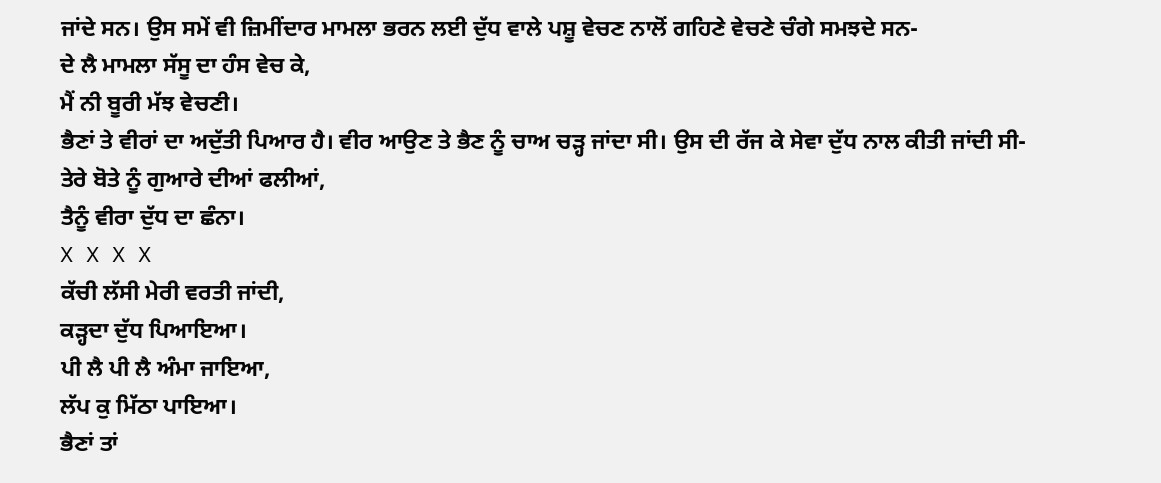ਜਾਂਦੇ ਸਨ। ਉਸ ਸਮੇਂ ਵੀ ਜ਼ਿਮੀਂਦਾਰ ਮਾਮਲਾ ਭਰਨ ਲਈ ਦੁੱਧ ਵਾਲੇ ਪਸ਼ੂ ਵੇਚਣ ਨਾਲੋਂ ਗਹਿਣੇ ਵੇਚਣੇ ਚੰਗੇ ਸਮਝਦੇ ਸਨ-
ਦੇ ਲੈ ਮਾਮਲਾ ਸੱਸੂ ਦਾ ਹੰਸ ਵੇਚ ਕੇ,
ਮੈਂ ਨੀ ਬੂਰੀ ਮੱਝ ਵੇਚਣੀ।
ਭੈਣਾਂ ਤੇ ਵੀਰਾਂ ਦਾ ਅਦੁੱਤੀ ਪਿਆਰ ਹੈ। ਵੀਰ ਆਉਣ ਤੇ ਭੈਣ ਨੂੰ ਚਾਅ ਚੜ੍ਹ ਜਾਂਦਾ ਸੀ। ਉਸ ਦੀ ਰੱਜ ਕੇ ਸੇਵਾ ਦੁੱਧ ਨਾਲ ਕੀਤੀ ਜਾਂਦੀ ਸੀ-
ਤੇਰੇ ਬੋਤੇ ਨੂੰ ਗੁਆਰੇ ਦੀਆਂ ਫਲੀਆਂ,
ਤੈਨੂੰ ਵੀਰਾ ਦੁੱਧ ਦਾ ਛੰਨਾ।
X X X X
ਕੱਚੀ ਲੱਸੀ ਮੇਰੀ ਵਰਤੀ ਜਾਂਦੀ,
ਕੜ੍ਹਦਾ ਦੁੱਧ ਪਿਆਇਆ।
ਪੀ ਲੈ ਪੀ ਲੈ ਅੰਮਾ ਜਾਇਆ,
ਲੱਪ ਕੁ ਮਿੱਠਾ ਪਾਇਆ।
ਭੈਣਾਂ ਤਾਂ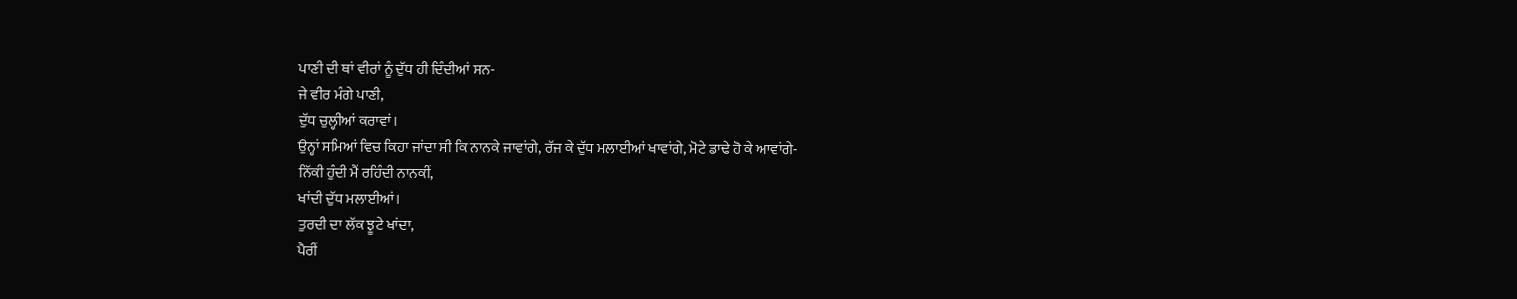ਪਾਣੀ ਦੀ ਥਾਂ ਵੀਰਾਂ ਨੂੰ ਦੁੱਧ ਹੀ ਦਿੰਦੀਆਂ ਸਨ-
ਜੇ ਵੀਰ ਮੰਗੇ ਪਾਣੀ,
ਦੁੱਧ ਚੁਲ੍ਹੀਆਂ ਕਰਾਵਾਂ।
ਉਨ੍ਹਾਂ ਸਮਿਆਂ ਵਿਚ ਕਿਹਾ ਜਾਂਦਾ ਸੀ ਕਿ ਨਾਨਕੇ ਜਾਵਾਂਗੇ, ਰੱਜ ਕੇ ਦੁੱਧ ਮਲਾਈਆਂ ਖਾਵਾਂਗੇ, ਮੋਟੇ ਡਾਢੇ ਹੋ ਕੇ ਆਵਾਂਗੇ-
ਨਿੱਕੀ ਹੁੰਦੀ ਮੈਂ ਰਹਿੰਦੀ ਨਾਨਕੀਂ,
ਖਾਂਦੀ ਦੁੱਧ ਮਲਾਈਆਂ।
ਤੁਰਦੀ ਦਾ ਲੱਕ ਝੂਟੇ ਖਾਂਦਾ,
ਪੈਰੀਂ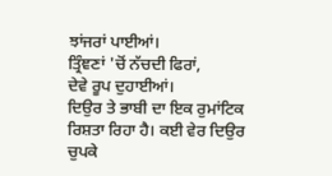ਝਾਂਜਰਾਂ ਪਾਈਆਂ।
ਤ੍ਰਿੰਞਣਾਂ 'ਚੋਂ ਨੱਚਦੀ ਫਿਰਾਂ,
ਦੇਵੇ ਰੂਪ ਦੁਹਾਈਆਂ।
ਦਿਉਰ ਤੇ ਭਾਬੀ ਦਾ ਇਕ ਰੁਮਾਂਟਿਕ ਰਿਸ਼ਤਾ ਰਿਹਾ ਹੈ। ਕਈ ਵੇਰ ਦਿਉਰ ਚੁਪਕੇ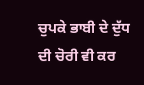ਚੁਪਕੇ ਭਾਬੀ ਦੇ ਦੁੱਧ ਦੀ ਚੋਰੀ ਵੀ ਕਰ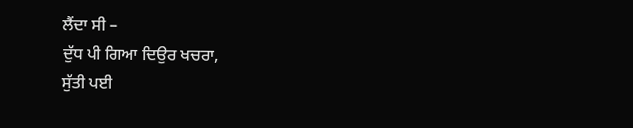ਲੈਂਦਾ ਸੀ –
ਦੁੱਧ ਪੀ ਗਿਆ ਦਿਉਰ ਖਚਰਾ,
ਸੁੱਤੀ ਪਈ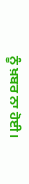ਨੂੰ ਖ਼ਬਰ ਨਾ ਹੋਈ।